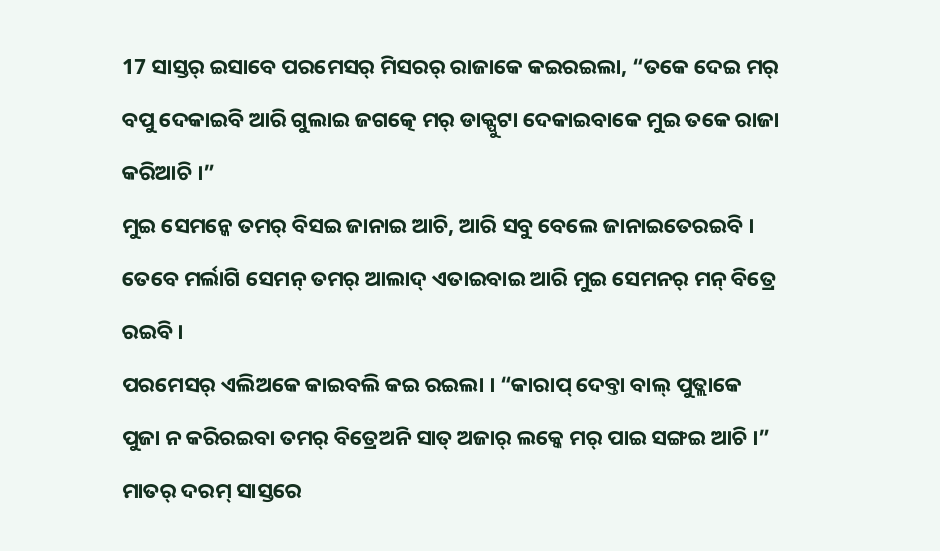17 ସାସ୍ତର୍ ଇସାବେ ପରମେସର୍ ମିସରର୍ ରାଜାକେ କଇରଇଲା, “ତକେ ଦେଇ ମର୍ ବପୁ ଦେକାଇବି ଆରି ଗୁଲାଇ ଜଗତ୍କେ ମର୍ ଡାକ୍ପୁଟା ଦେକାଇବାକେ ମୁଇ ତକେ ରାଜା କରିଆଚି ।”
ମୁଇ ସେମନ୍କେ ତମର୍ ବିସଇ ଜାନାଇ ଆଚି, ଆରି ସବୁ ବେଲେ ଜାନାଇତେରଇବି । ତେବେ ମର୍ଲାଗି ସେମନ୍ ତମର୍ ଆଲାଦ୍ ଏତାଇବାଇ ଆରି ମୁଇ ସେମନର୍ ମନ୍ ବିତ୍ରେ ରଇବି ।
ପରମେସର୍ ଏଲିଅକେ କାଇବଲି କଇ ରଇଲା । “କାରାପ୍ ଦେବ୍ତା ବାଲ୍ ପୁତ୍ଲାକେ ପୁଜା ନ କରିରଇବା ତମର୍ ବିତ୍ରେଅନି ସାତ୍ ଅଜାର୍ ଲକ୍କେ ମର୍ ପାଇ ସଙ୍ଗଇ ଆଚି ।”
ମାତର୍ ଦରମ୍ ସାସ୍ତରେ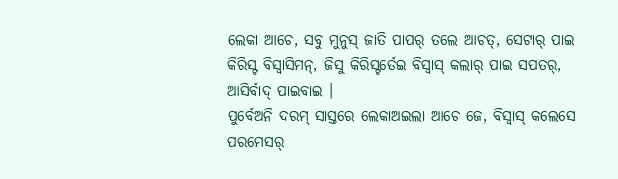ଲେକା ଆଚେ, ସବୁ ମୁନୁସ୍ ଜାତି ପାପର୍ ତଲେ ଆଚତ୍, ସେଟାର୍ ପାଇ କିରିସ୍ଟ ବିସ୍ବାସିମନ୍, ଜିସୁ କିରିସ୍ଟର୍ତେଇ ବିସ୍ବାସ୍ କଲାର୍ ପାଇ ସପତର୍, ଆସିର୍ବାଦ୍ ପାଇବାଇ ।
ପୁର୍ବେଅନି ଦରମ୍ ସାସ୍ତରେ ଲେକାଅଇଲା ଆଚେ ଜେ, ବିସ୍ବାସ୍ କଲେସେ ପରମେସର୍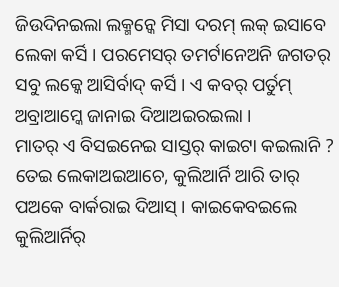ଜିଉଦିନଇଲା ଲକ୍ମନ୍କେ ମିସା ଦରମ୍ ଲକ୍ ଇସାବେ ଲେକା କର୍ସି । ପରମେସର୍ ତମର୍ଟାନେଅନି ଜଗତର୍ ସବୁ ଲକ୍କେ ଆସିର୍ବାଦ୍ କର୍ସି । ଏ କବର୍ ପର୍ତୁମ୍ ଅବ୍ରାଆମ୍କେ ଜାନାଇ ଦିଆଅଇରଇଲା ।
ମାତର୍ ଏ ବିସଇନେଇ ସାସ୍ତର୍ କାଇଟା କଇଲାନି ? ତେଇ ଲେକାଅଇଆଚେ, କୁଲିଆର୍ନି ଆରି ତାର୍ ପଅକେ ବାର୍କରାଇ ଦିଆସ୍ । କାଇକେବଇଲେ କୁଲିଆର୍ନିର୍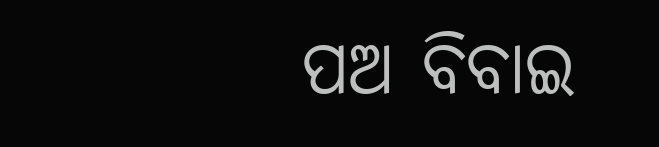ପଅ ବିବାଇ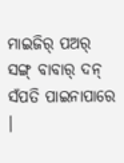ମାଇଜିର୍ ପଅର୍ ସଙ୍ଗ୍ ବାବାର୍ ଦନ୍ ସଁପତି ପାଇନାପାରେ ।